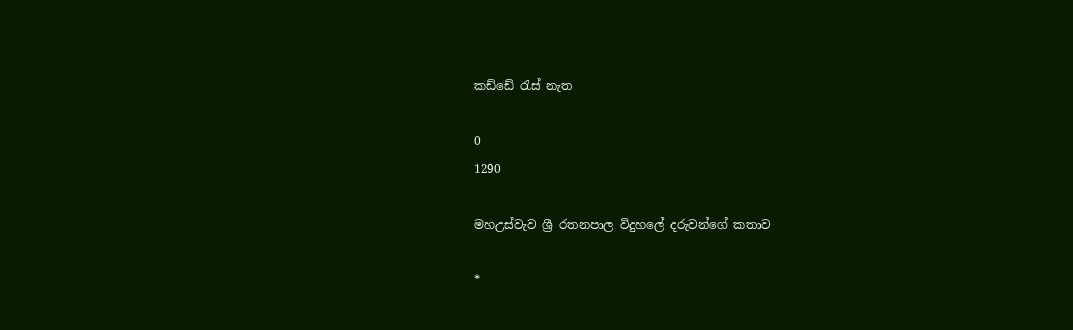කඩ්ඩේ රැස්‌ නැත

0
1290

මහඋස්‌වැව ශ්‍රී රතනපාල විදුහලේ දරුවන්ගේ කතාව

*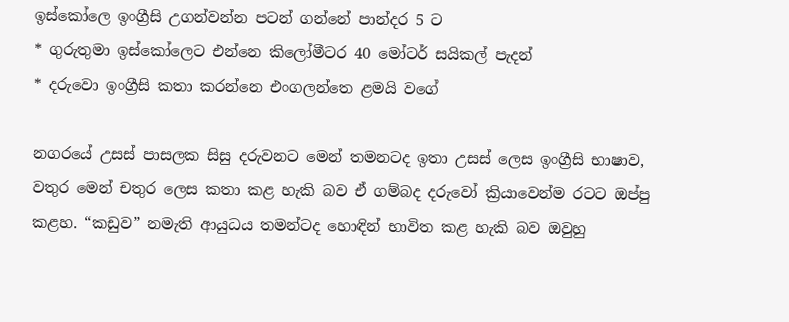ඉස්‌කෝලෙ ඉංග්‍රීසි උගන්වන්න පටන් ගන්නේ පාන්දර 5 ට
* ගුරුතුමා ඉස්‌කෝලෙට එන්නෙ කිලෝමීටර 40 මෝටර් සයිකල් පැදන්
* දරුවො ඉංග්‍රීසි කතා කරන්නෙ එංගලන්තෙ ළමයි වගේ

නගරයේ උසස්‌ පාසලක සිසු දරුවනට මෙන් තමනටද ඉතා උසස්‌ ලෙස ඉංග්‍රීසි භාෂාව, වතුර මෙන් චතුර ලෙස කතා කළ හැකි බව ඒ ගම්බද දරුවෝ ක්‍රියාවෙන්ම රටට ඔප්පු කළහ. “කඩුව” නමැති ආයුධය තමන්ටද හොඳින් භාවිත කළ හැකි බව ඔවුහු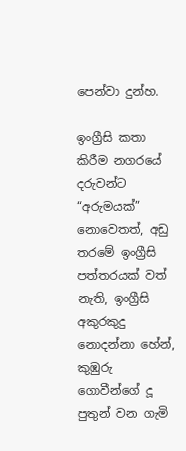පෙන්වා දුන්හ.

ඉංග්‍රීසි කතා කිරීම නගරයේ දරුවන්ට “අරුමයක්‌” නොවෙතත්, අඩු තරමේ ඉංග්‍රීසි පත්තරයක්‌ වත් නැති, ඉංග්‍රීසි අකුරකුදු නොදන්නා හේන්, කුඹුරු ගොවීන්ගේ දූ පුතුන් වන ගැමි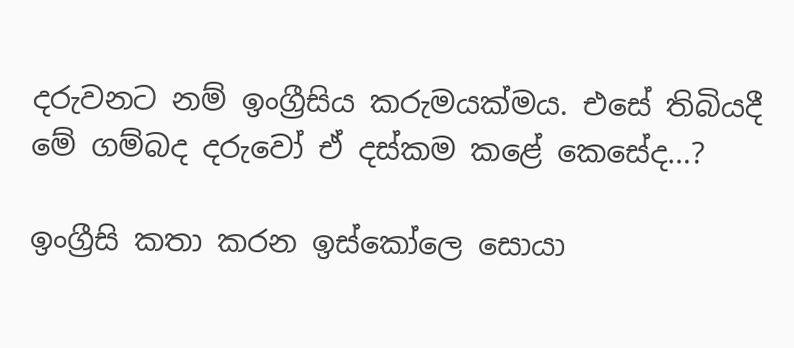දරුවනට නම් ඉංග්‍රීසිය කරුමයක්‌මය. එසේ තිබියදී මේ ගම්බද දරුවෝ ඒ දස්‌කම කළේ කෙසේද…?

ඉංග්‍රීසි කතා කරන ඉස්‌කෝලෙ සොයා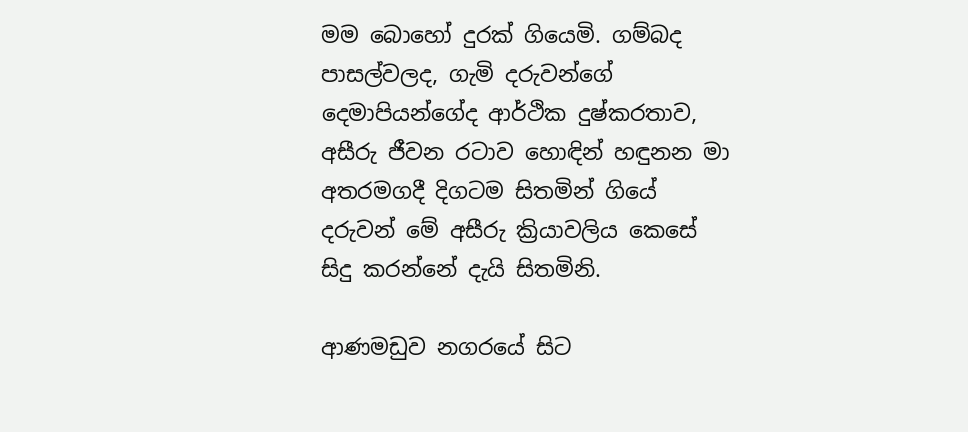මම බොහෝ දුරක්‌ ගියෙමි. ගම්බද පාසල්වලද, ගැමි දරුවන්ගේ දෙමාපියන්ගේද ආර්ථික දුෂ්කරතාව, අසීරු ජීවන රටාව හොඳින් හඳුනන මා අතරමගදී දිගටම සිතමින් ගියේ දරුවන් මේ අසීරු ක්‍රියාවලිය කෙසේ සිදු කරන්නේ දැයි සිතමිනි.

ආණමඩුව නගරයේ සිට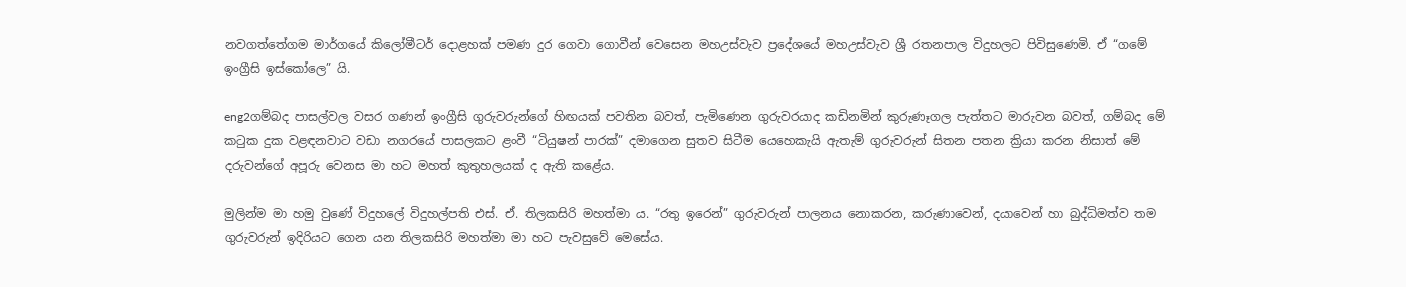නවගත්තේගම මාර්ගයේ කිලෝමීටර් දොළහක්‌ පමණ දුර ගෙවා ගොවීන් වෙසෙන මහඋස්‌වැව ප්‍රදේශයේ මහඋස්‌වැව ශ්‍රී රතනපාල විදුහලට පිවිසුණෙමි. ඒ “ගමේ ඉංග්‍රීසි ඉස්‌කෝලෙ” යි.

eng2ගම්බද පාසල්වල වසර ගණන් ඉංග්‍රීසි ගුරුවරුන්ගේ හිඟයක්‌ පවතින බවත්, පැමිණෙන ගුරුවරයාද කඩිනමින් කුරුණෑගල පැත්තට මාරුවන බවත්, ගම්බද මේ කටුක දුක වළඳනවාට වඩා නගරයේ පාසලකට ළංවී “ටියුෂන් පාරක්‌” දමාගෙන සුතව සිටීම යෙහෙකැයි ඇතැම් ගුරුවරුන් සිතන පතන ක්‍රියා කරන නිසාත් මේ දරුවන්ගේ අපූරු වෙනස මා හට මහත් කුතුහලයක්‌ ද ඇති කළේය.

මුලින්ම මා හමු වුණේ විදුහලේ විදුහල්පති එස්‌. ඒ. තිලකසිරි මහත්මා ය. “රතු ඉරෙන්” ගුරුවරුන් පාලනය නොකරන, කරුණාවෙන්, දයාවෙන් හා බුද්ධිමත්ව තම ගුරුවරුන් ඉදිරියට ගෙන යන තිලකසිරි මහත්මා මා හට පැවසුවේ මෙසේය.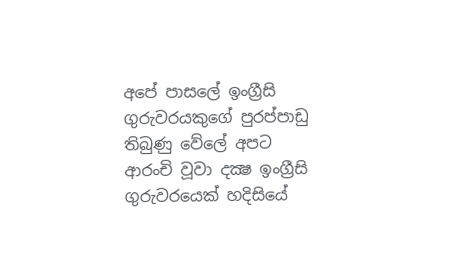අපේ පාසලේ ඉංග්‍රීසි ගුරුවරයකුගේ පුරප්පාඩු තිබුණු වේලේ අපට ආරංචි වූවා දක්‍ෂ ඉංග්‍රීසි ගුරුවරයෙක්‌ හදිසියේ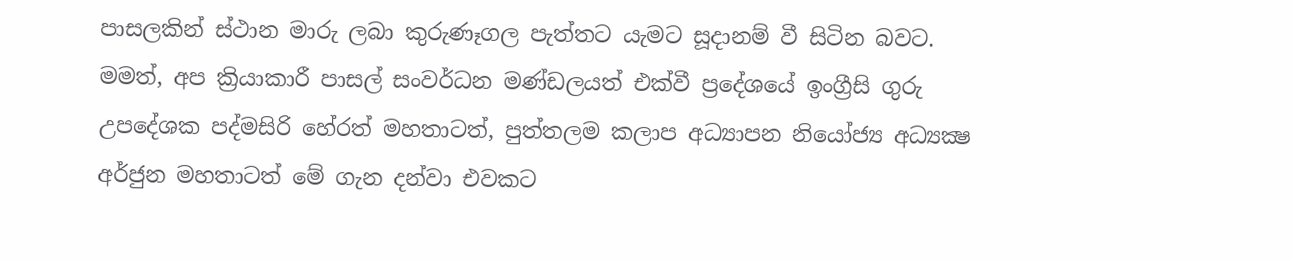පාසලකින් ස්‌ථාන මාරු ලබා කුරුණෑගල පැත්තට යැමට සූදානම් වී සිටින බවට. මමත්, අප ක්‍රියාකාරී පාසල් සංවර්ධන මණ්‌ඩලයත් එක්‌වී ප්‍රදේශයේ ඉංග්‍රීසි ගුරු උපදේශක පද්මසිරි හේරත් මහතාටත්, පුත්තලම කලාප අධ්‍යාපන නියෝජ්‍ය අධ්‍යක්‍ෂ අර්ජුන මහතාටත් මේ ගැන දන්වා එවකට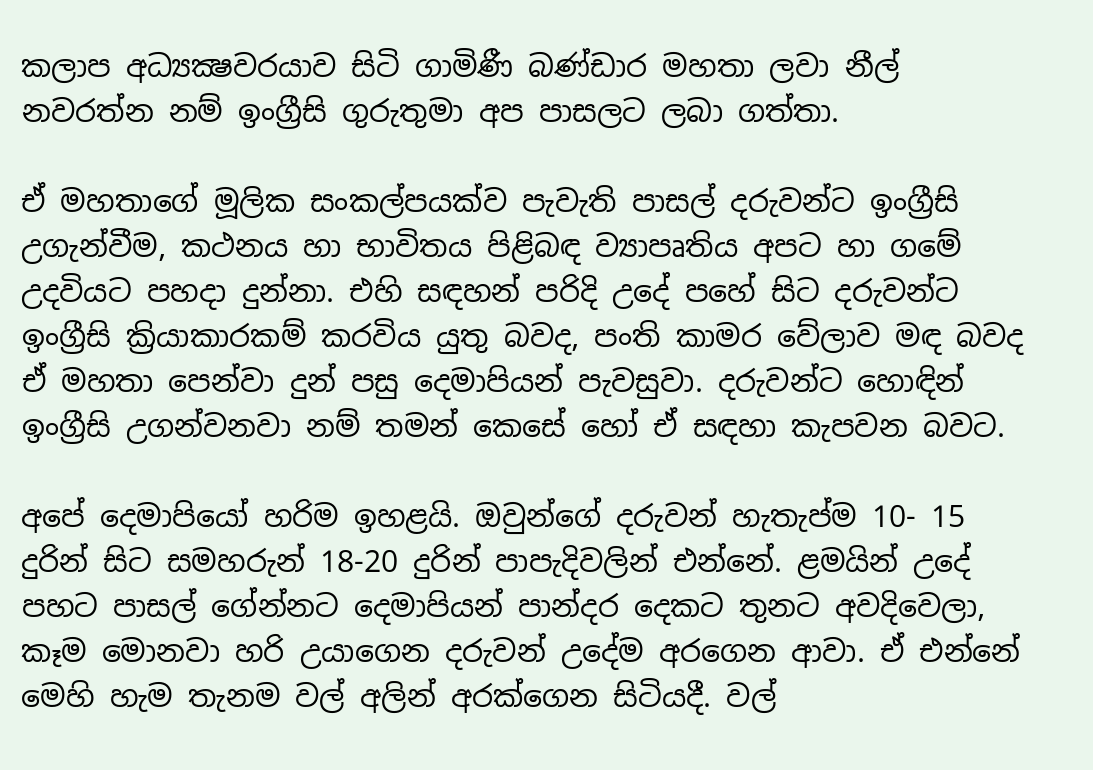කලාප අධ්‍යක්‍ෂවරයාව සිටි ගාමිණී බණ්‌ඩාර මහතා ලවා නීල් නවරත්න නම් ඉංග්‍රීසි ගුරුතුමා අප පාසලට ලබා ගත්තා.

ඒ මහතාගේ මූලික සංකල්පයක්‌ව පැවැති පාසල් දරුවන්ට ඉංග්‍රීසි උගැන්වීම, කථනය හා භාවිතය පිළිබඳ ව්‍යාපෘතිය අපට හා ගමේ උදවියට පහදා දුන්නා. එහි සඳහන් පරිදි උදේ පහේ සිට දරුවන්ට ඉංග්‍රීසි ක්‍රියාකාරකම් කරවිය යුතු බවද, පංති කාමර වේලාව මඳ බවද ඒ මහතා පෙන්වා දුන් පසු දෙමාපියන් පැවසුවා. දරුවන්ට හොඳින් ඉංග්‍රීසි උගන්වනවා නම් තමන් කෙසේ හෝ ඒ සඳහා කැපවන බවට.

අපේ දෙමාපියෝ හරිම ඉහළයි. ඔවුන්ගේ දරුවන් හැතැප්ම 10- 15 දුරින් සිට සමහරුන් 18-20 දුරින් පාපැදිවලින් එන්නේ. ළමයින් උදේ පහට පාසල් ගේන්නට දෙමාපියන් පාන්දර දෙකට තුනට අවදිවෙලා, කෑම මොනවා හරි උයාගෙන දරුවන් උදේම අරගෙන ආවා. ඒ එන්නේ මෙහි හැම තැනම වල් අලින් අරක්‌ගෙන සිටියදී. වල්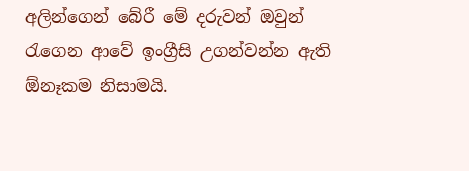අලින්ගෙන් බේරී මේ දරුවන් ඔවුන් රැගෙන ආවේ ඉංග්‍රීසි උගන්වන්න ඇති ඕනෑකම නිසාමයි.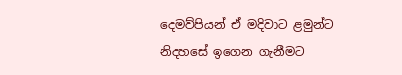දෙමව්පියන් ඒ මදිවාට ළමුන්ට නිදහසේ ඉගෙන ගැනීමට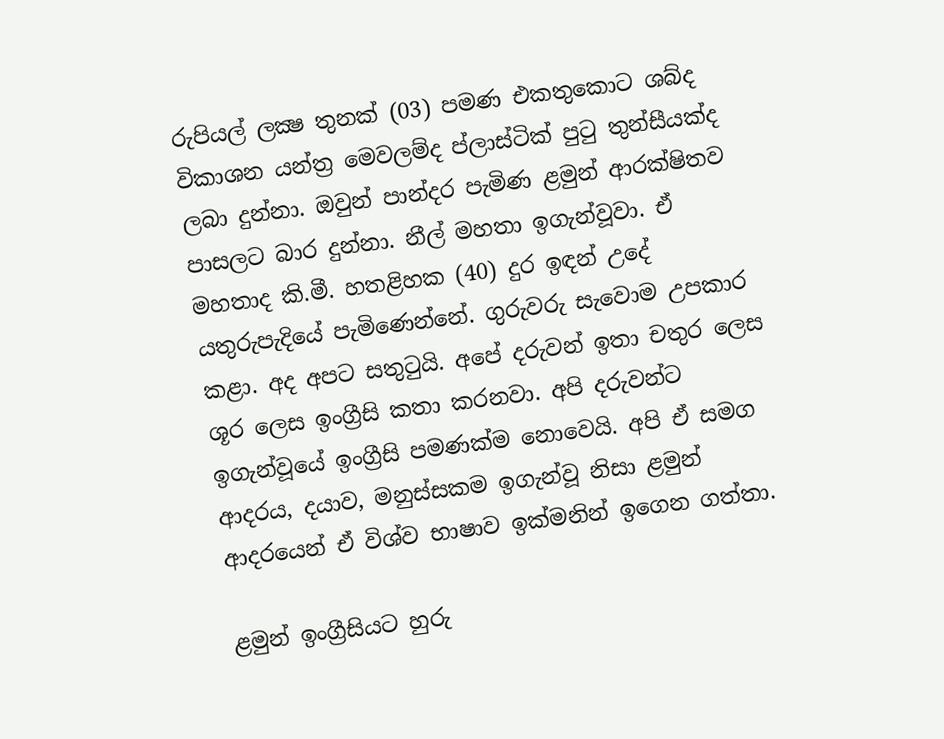රුපියල් ලක්‍ෂ තුනක්‌ (03) පමණ එකතුකොට ශබ්ද විකාශන යන්ත්‍ර මෙවලම්ද ප්ලාස්‌ටික්‌ පුටු තුන්සීයක්‌ද ලබා දුන්නා. ඔවුන් පාන්දර පැමිණ ළමුන් ආරක්‌ෂිතව පාසලට බාර දුන්නා. නීල් මහතා ඉගැන්වූවා. ඒ මහතාද කි.මී. හතළිහක (40) දුර ඉඳන් උදේ යතුරුපැදියේ පැමිණෙන්නේ. ගුරුවරු සැවොම උපකාර කළා. අද අපට සතුටුයි. අපේ දරුවන් ඉතා චතුර ලෙස ශූර ලෙස ඉංග්‍රීසි කතා කරනවා. අපි දරුවන්ට ඉගැන්වූයේ ඉංග්‍රීසි පමණක්‌ම නොවෙයි. අපි ඒ සමග ආදරය, දයාව, මනුස්‌සකම ඉගැන්වූ නිසා ළමුන් ආදරයෙන් ඒ විශ්ව භාෂාව ඉක්‌මනින් ඉගෙන ගත්තා.

ළමුන් ඉංග්‍රීසියට හුරු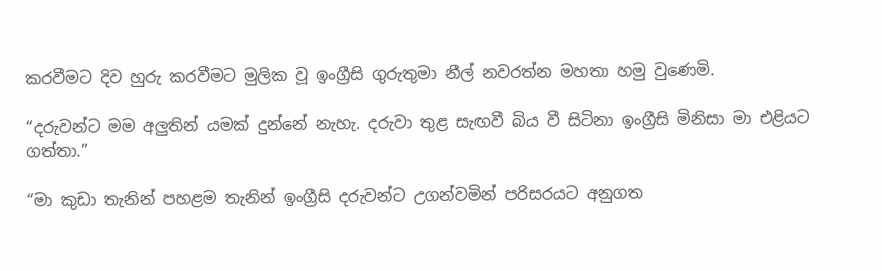කරවීමට දිව හුරු කරවීමට මුලික වූ ඉංග්‍රීසි ගුරුතුමා නීල් නවරත්න මහතා හමු වුණෙමි.

“දරුවන්ට මම අලුතින් යමක්‌ දුන්නේ නැහැ. දරුවා තුළ සැඟවී බිය වී සිටිනා ඉංග්‍රීසි මිනිසා මා එළියට ගත්තා.”

“මා කුඩා තැනින් පහළම තැනින් ඉංග්‍රීසි දරුවන්ට උගන්වමින් පරිසරයට අනුගත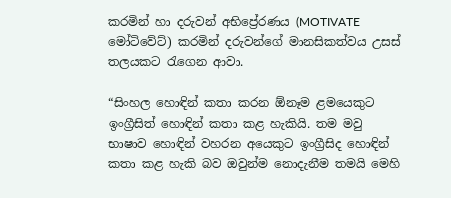කරමින් හා දරුවන් අභිප්‍රේරණය (MOTIVATE මෝටිවේට්‌) කරමින් දරුවන්ගේ මානසිකත්වය උසස්‌ තලයකට රැගෙන ආවා.

“සිංහල හොඳින් කතා කරන ඕනෑම ළමයෙකුට ඉංග්‍රීසිත් හොඳින් කතා කළ හැකියි. තම මවු භාෂාව හොඳින් වහරන අයෙකුට ඉංග්‍රීසිද හොඳින් කතා කළ හැකි බව ඔවුන්ම නොදැනීම තමයි මෙහි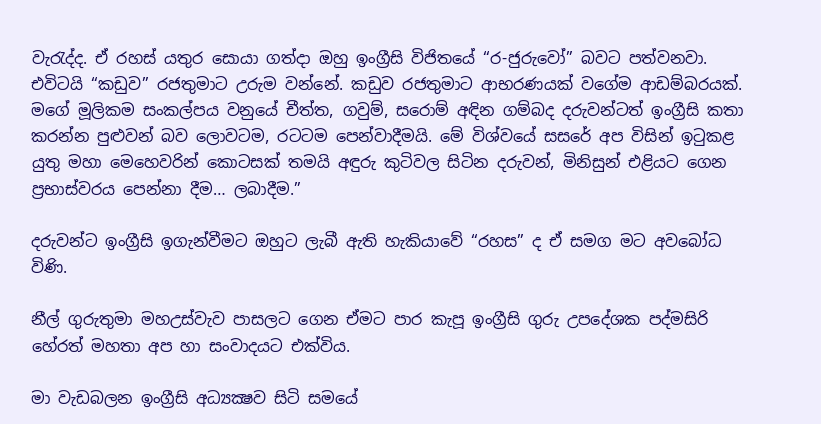වැරැද්ද. ඒ රහස්‌ යතුර සොයා ගත්දා ඔහු ඉංග්‍රීසි විජිතයේ “ර-ජුරුවෝ” බවට පත්වනවා. එවිටයි “කඩුව” රජතුමාට උරුම වන්නේ. කඩුව රජතුමාට ආභරණයක්‌ වගේම ආඩම්බරයක්‌. මගේ මූලිකම සංකල්පය වනුයේ චීත්ත, ගවුම්, සරොම් අඳින ගම්බද දරුවන්ටත් ඉංග්‍රීසි කතා කරන්න පුළුවන් බව ලොවටම, රටටම පෙන්වාදීමයි. මේ විශ්වයේ සසරේ අප විසින් ඉටුකළ යුතු මහා මෙහෙවරින් කොටසක්‌ තමයි අඳුරු කුටිවල සිටින දරුවන්, මිනිසුන් එළියට ගෙන ප්‍රභාස්‌වරය පෙන්නා දීම… ලබාදීම.”

දරුවන්ට ඉංග්‍රීසි ඉගැන්වීමට ඔහුට ලැබී ඇති හැකියාවේ “රහස” ද ඒ සමග මට අවබෝධ විණි.

නීල් ගුරුතුමා මහඋස්‌වැව පාසලට ගෙන ඒමට පාර කැපූ ඉංග්‍රීසි ගුරු උපදේශක පද්මසිරි හේරත් මහතා අප හා සංවාදයට එක්‌විය.

මා වැඩබලන ඉංග්‍රීසි අධ්‍යක්‍ෂව සිටි සමයේ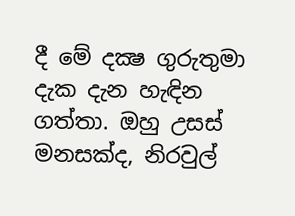දී මේ දක්‍ෂ ගුරුතුමා දැක දැන හැඳින ගත්තා. ඔහු උසස්‌ මනසක්‌ද, නිරවුල්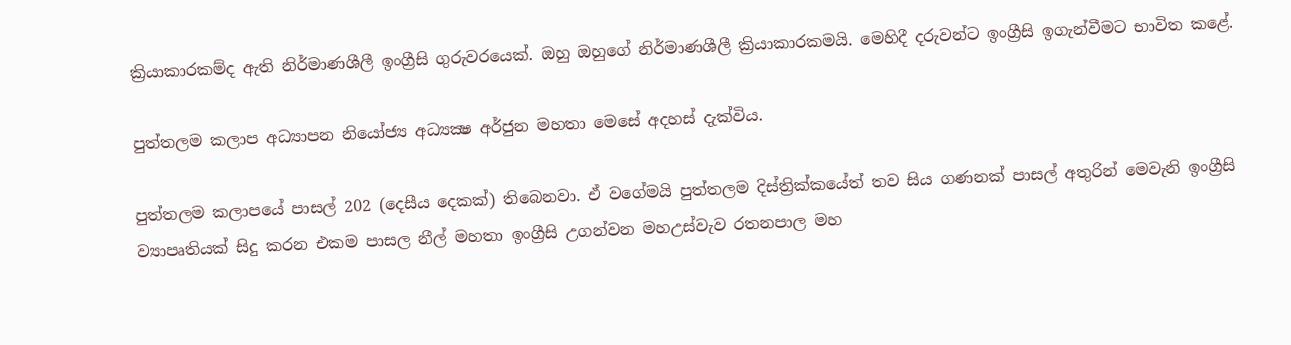ක්‍රියාකාරකම්ද ඇති නිර්මාණශීලී ඉංග්‍රීසි ගුරුවරයෙක්‌. ඔහු ඔහුගේ නිර්මාණශීලී ක්‍රියාකාරකමයි. මෙහිදී දරුවන්ට ඉංග්‍රීසි ඉගැන්වීමට භාවිත කළේ.

පුත්තලම කලාප අධ්‍යාපන නියෝජ්‍ය අධ්‍යක්‍ෂ අර්ජුන මහතා මෙසේ අදහස්‌ දැක්‌විය.

පුත්තලම කලාපයේ පාසල් 202 (දෙසීය දෙකක්‌) තිබෙනවා. ඒ වගේමයි පුත්තලම දිස්‌ත්‍රික්‌කයේත් තව සිය ගණනක්‌ පාසල් අතුරින් මෙවැනි ඉංග්‍රීසි ව්‍යාපෘතියක්‌ සිදු කරන එකම පාසල නීල් මහතා ඉංග්‍රීසි උගන්වන මහඋස්‌වැව රතනපාල මහ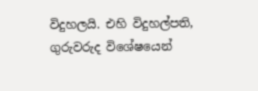විදුහලයි. එහි විදුහල්පති, ගුරුවරුද විශේෂයෙන්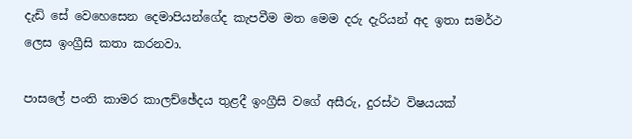දැඩි සේ වෙහෙසෙන දෙමාපියන්ගේද කැපවීම මත මෙම දරු දැරියන් අද ඉතා සමර්ථ ලෙස ඉංග්‍රීසි කතා කරනවා.

පාසලේ පංති කාමර කාලච්ඡේදය තුළදී ඉංග්‍රීසි වගේ අසීරු, දුරස්‌ථ විෂයයක්‌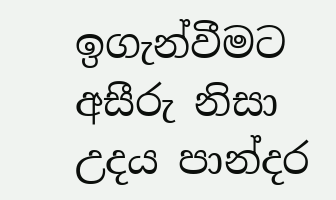ඉගැන්වීමට අසීරු නිසා උදය පාන්දර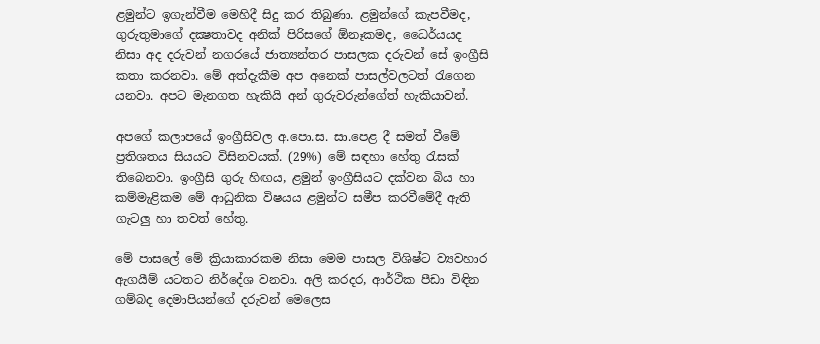ළමුන්ට ඉගැන්වීම මෙහිදී සිදු කර තිබුණා. ළමුන්ගේ කැපවීමද, ගුරුතුමාගේ දක්‍ෂතාවද අනික්‌ පිරිසගේ ඕනෑකමද, ධෛර්යයද නිසා අද දරුවන් නගරයේ ජාත්‍යන්තර පාසලක දරුවන් සේ ඉංග්‍රීසි කතා කරනවා. මේ අත්දැකීම අප අනෙක්‌ පාසල්වලටත් රැගෙන යනවා. අපට මැනගත හැකියි අන් ගුරුවරුන්ගේත් හැකියාවන්.

අපගේ කලාපයේ ඉංග්‍රීසිවල අ.පො.ස. සා.පෙළ දී සමත් වීමේ ප්‍රතිශතය සියයට විසිනවයක්‌. (29%) මේ සඳහා හේතු රැසක්‌ තිබෙනවා. ඉංග්‍රීසි ගුරු හිඟය, ළමුන් ඉංග්‍රීසියට දක්‌වන බිය හා කම්මැළිකම මේ ආධුනික විෂයය ළමුන්ට සමීප කරවීමේදී ඇති ගැටලු හා තවත් හේතු.

මේ පාසලේ මේ ක්‍රියාකාරකම නිසා මෙම පාසල විශිෂ්ට ව්‍යවහාර ඇගයීම් යටතට නිර්දේශ වනවා. අලි කරදර, ආර්ථික පීඩා විඳින ගම්බද දෙමාපියන්ගේ දරුවන් මෙලෙස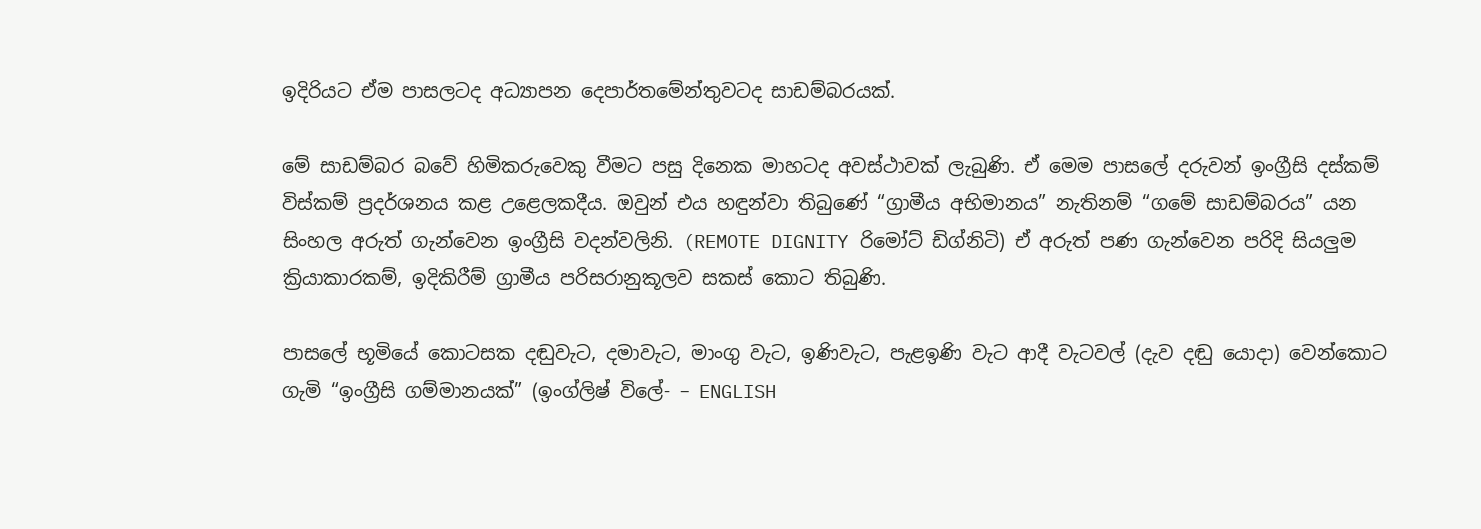ඉදිරියට ඒම පාසලටද අධ්‍යාපන දෙපාර්තමේන්තුවටද සාඩම්බරයක්‌.

මේ සාඩම්බර බවේ හිමිකරුවෙකු වීමට පසු දිනෙක මාහටද අවස්‌ථාවක්‌ ලැබුණි. ඒ මෙම පාසලේ දරුවන් ඉංග්‍රීසි දස්‌කම් විස්‌කම් ප්‍රදර්ශනය කළ උළෙලකදීය. ඔවුන් එය හඳුන්වා තිබුණේ “ග්‍රාමීය අභිමානය” නැතිනම් “ගමේ සාඩම්බරය” යන සිංහල අරුත් ගැන්වෙන ඉංග්‍රීසි වදන්වලිනි. (REMOTE DIGNITY රිමෝට්‌ ඩිග්නිටි) ඒ අරුත් පණ ගැන්වෙන පරිදි සියලුම ක්‍රියාකාරකම්, ඉදිකිරීම් ග්‍රාමීය පරිසරානුකූලව සකස්‌ කොට තිබුණි.

පාසලේ භූමියේ කොටසක දඬුවැට, දමාවැට, මාංගු වැට, ඉණිවැට, පැළඉණි වැට ආදී වැටවල් (දැව දඬු යොදා) වෙන්කොට ගැමි “ඉංග්‍රීසි ගම්මානයක්‌” (ඉංග්ලිෂ් විලේ- – ENGLISH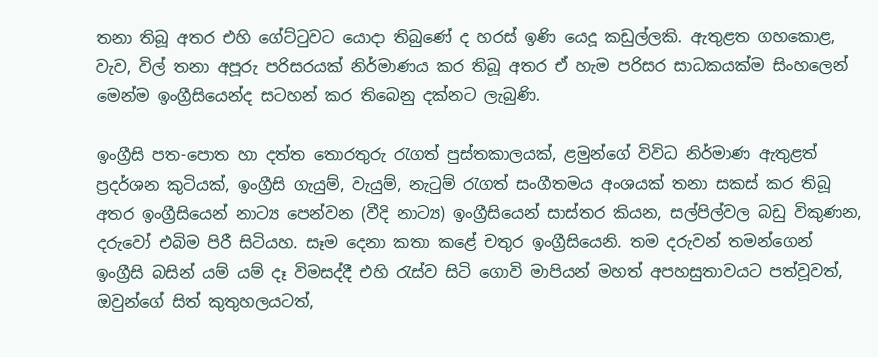තනා තිබූ අතර එහි ගේට්‌ටුවට යොදා තිබුණේ ද හරස්‌ ඉණි යෙදූ කඩුල්ලකි. ඇතුළත ගහකොළ, වැව, විල් තනා අපූරු පරිසරයක්‌ නිර්මාණය කර තිබූ අතර ඒ හැම පරිසර සාධකයක්‌ම සිංහලෙන් මෙන්ම ඉංග්‍රීසියෙන්ද සටහන් කර තිබෙනු දක්‌නට ලැබුණි.

ඉංග්‍රීසි පත-පොත හා දත්ත තොරතුරු රැගත් පුස්‌තකාලයක්‌, ළමුන්ගේ විවිධ නිර්මාණ ඇතුළත් ප්‍රදර්ශන කුටියක්‌, ඉංග්‍රීසි ගැයුම්, වැයුම්, නැටුම් රැගත් සංගීතමය අංශයක්‌ තනා සකස්‌ කර තිබූ අතර ඉංග්‍රීසියෙන් නාට්‍ය පෙන්වන (වීදි නාට්‍ය) ඉංග්‍රීසියෙන් සාස්‌තර කියන, සල්පිල්වල බඩු විකුණන, දරුවෝ එබිම පිරී සිටියහ. සෑම දෙනා කතා කළේ චතුර ඉංග්‍රීසියෙනි. තම දරුවන් තමන්ගෙන් ඉංග්‍රීසි බසින් යම් යම් දෑ විමසද්දී එහි රැස්‌ව සිටි ගොවි මාපියන් මහත් අපහසුතාවයට පත්වූවත්, ඔවුන්ගේ සිත් කුතුහලයටත්,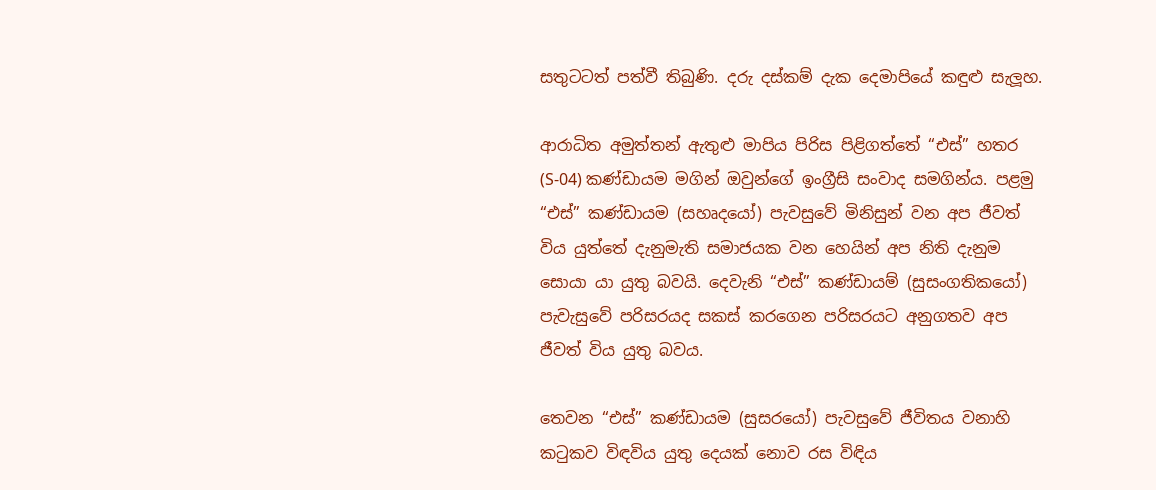සතුටටත් පත්වී තිබුණි. දරු දස්‌කම් දැක දෙමාපියේ කඳුළු සැලූහ.

ආරාධිත අමුත්තන් ඇතුළු මාපිය පිරිස පිළිගත්තේ “එස්‌” හතර (S-04) කණ්‌ඩායම මගින් ඔවුන්ගේ ඉංග්‍රීසි සංවාද සමගින්ය. පළමු “එස්‌” කණ්‌ඩායම (සහෘදයෝ) පැවසුවේ මිනිසුන් වන අප ජීවත් විය යුත්තේ දැනුමැති සමාජයක වන හෙයින් අප නිති දැනුම සොයා යා යුතු බවයි. දෙවැනි “එස්‌” කණ්‌ඩායම් (සුසංගතිකයෝ) පැවැසුවේ පරිසරයද සකස්‌ කරගෙන පරිසරයට අනුගතව අප ජීවත් විය යුතු බවය.

තෙවන “එස්‌” කණ්‌ඩායම (සුසරයෝ) පැවසුවේ ජීවිතය වනාහි කටුකව විඳවිය යුතු දෙයක්‌ නොව රස විඳිය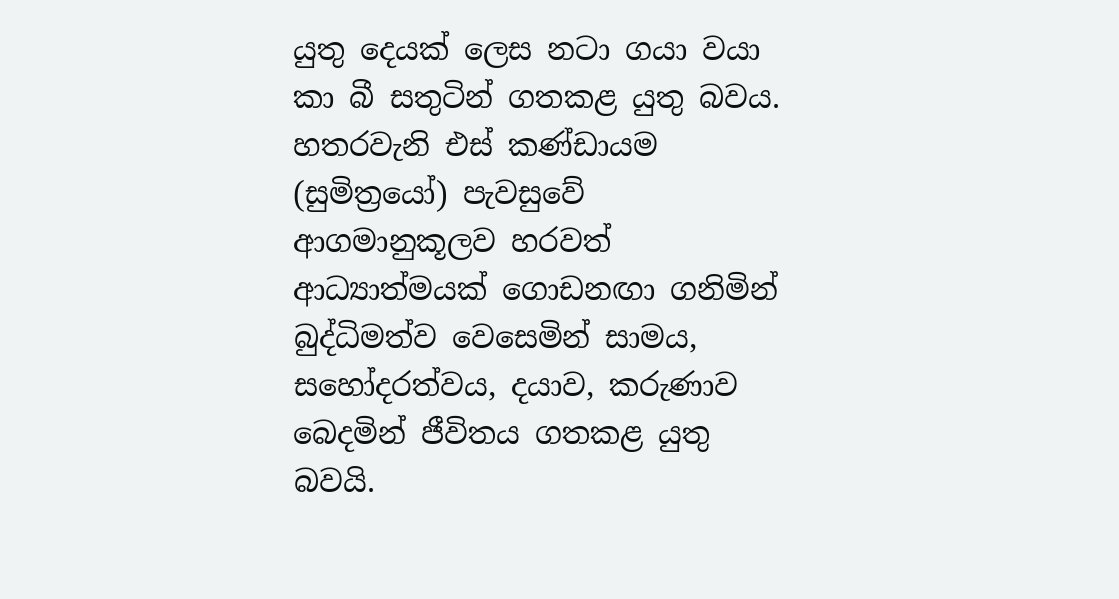යුතු දෙයක්‌ ලෙස නටා ගයා වයා කා බී සතුටින් ගතකළ යුතු බවය. හතරවැනි එස්‌ කණ්‌ඩායම (සුමිත්‍රයෝ) පැවසුවේ ආගමානුකූලව හරවත් ආධ්‍යාත්මයක්‌ ගොඩනඟා ගනිමින් බුද්ධිමත්ව වෙසෙමින් සාමය, සහෝදරත්වය, දයාව, කරුණාව බෙදමින් ජීවිතය ගතකළ යුතු බවයි.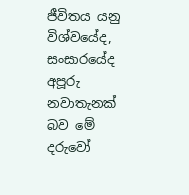ජීවිතය යනු විශ්වයේද, සංසාරයේද අපූරු නවාතැනක්‌ බව මේ දරුවෝ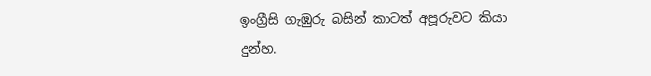ඉංග්‍රීසි ගැඹුරු බසින් කාටත් අපූරුවට කියා දුන්හ.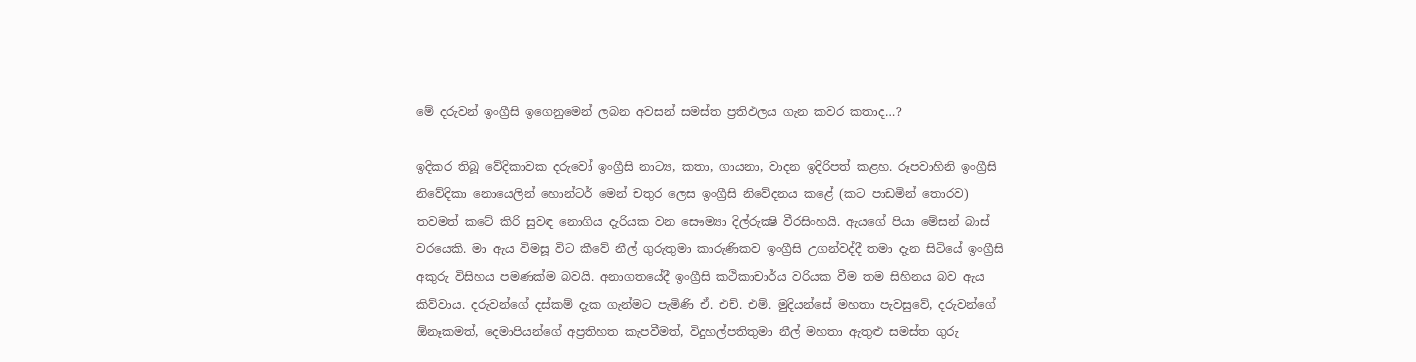මේ දරුවන් ඉංග්‍රීසි ඉගෙනුමෙන් ලබන අවසන් සමස්‌ත ප්‍රතිඵලය ගැන කවර කතාද…?

ඉදිකර තිබූ වේදිකාවක දරුවෝ ඉංග්‍රීසි නාට්‍ය, කතා, ගායනා, වාදන ඉදිරිපත් කළහ. රූපවාහිනි ඉංග්‍රීසි නිවේදිකා නොයෙලින් හොන්ටර් මෙන් චතුර ලෙස ඉංග්‍රීසි නිවේදනය කළේ (කට පාඩමින් තොරව) තවමත් කටේ කිරි සුවඳ නොගිය දැරියක වන සෞම්‍යා දිල්රුක්‍ෂි වීරසිංහයි. ඇයගේ පියා මේසන් බාස්‌ වරයෙකි. මා ඇය විමසූ විට කීවේ නීල් ගුරුතුමා කාරුණිකව ඉංග්‍රීසි උගන්වද්දී තමා දැන සිටියේ ඉංග්‍රීසි අකුරු විසිහය පමණක්‌ම බවයි. අනාගතයේදී ඉංග්‍රීසි කථිකාචාර්ය වරියක වීම තම සිහිනය බව ඇය කිව්වාය. දරුවන්ගේ දස්‌කම් දැක ගැන්මට පැමිණි ඒ. එච්. එම්. මුදියන්සේ මහතා පැවසුවේ, දරුවන්ගේ ඕනෑකමත්, දෙමාපියන්ගේ අප්‍රතිහත කැපවීමත්, විදුහල්පතිතුමා නීල් මහතා ඇතුළු සමස්‌ත ගුරු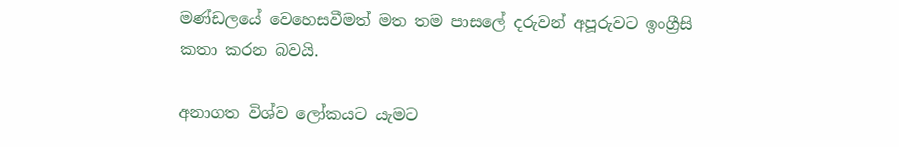මණ්‌ඩලයේ වෙහෙසවීමත් මත තම පාසලේ දරුවන් අපූරුවට ඉංග්‍රීසි කතා කරන බවයි.

අනාගත විශ්ව ලෝකයට යැමට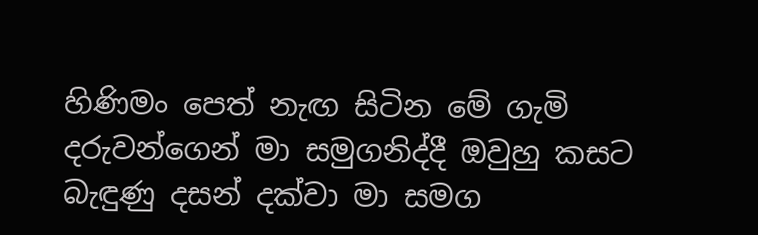හිණිමං පෙත් නැඟ සිටින මේ ගැමි දරුවන්ගෙන් මා සමුගනිද්දී ඔවුහු කසට බැඳුණු දසන් දක්‌වා මා සමග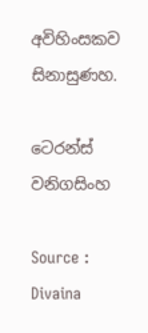අවිහිංසකව සිනාසුණහ.

ටෙරන්ස්‌ වනිගසිංහ

Source : Divaina